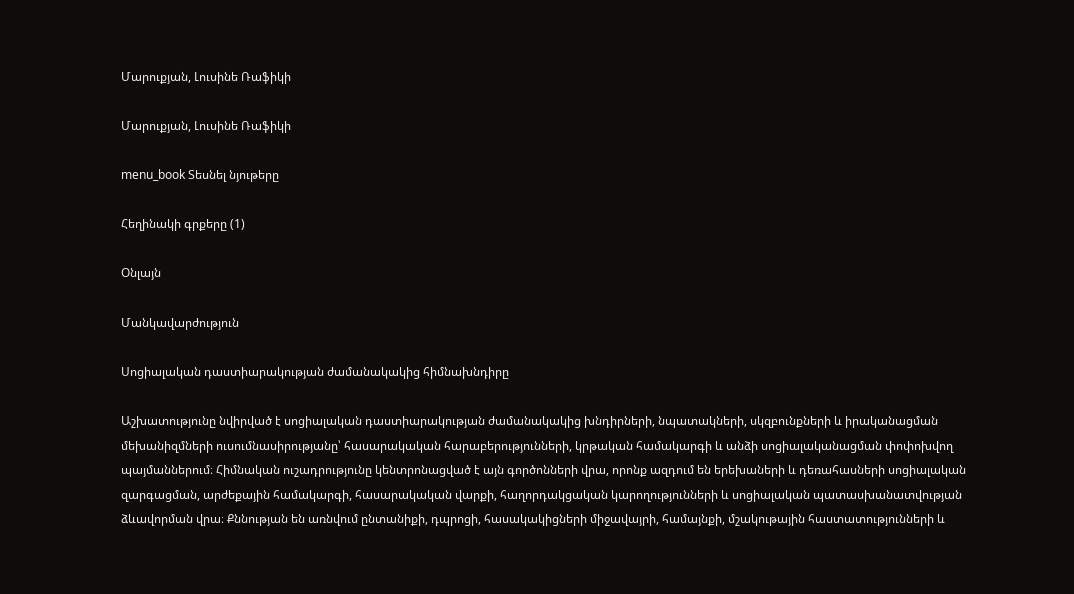Մարուքյան, Լուսինե Ռաֆիկի

Մարուքյան, Լուսինե Ռաֆիկի

menu_book Տեսնել նյութերը

Հեղինակի գրքերը (1)

Օնլայն

Մանկավարժություն

Սոցիալական դաստիարակության ժամանակակից հիմնախնդիրը

Աշխատությունը նվիրված է սոցիալական դաստիարակության ժամանակակից խնդիրների, նպատակների, սկզբունքների և իրականացման մեխանիզմների ուսումնասիրությանը՝ հասարակական հարաբերությունների, կրթական համակարգի և անձի սոցիալականացման փոփոխվող պայմաններում։ Հիմնական ուշադրությունը կենտրոնացված է այն գործոնների վրա, որոնք ազդում են երեխաների և դեռահասների սոցիալական զարգացման, արժեքային համակարգի, հասարակական վարքի, հաղորդակցական կարողությունների և սոցիալական պատասխանատվության ձևավորման վրա։ Քննության են առնվում ընտանիքի, դպրոցի, հասակակիցների միջավայրի, համայնքի, մշակութային հաստատությունների և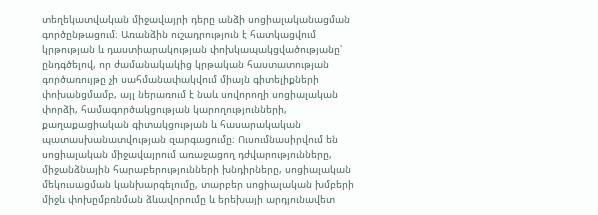տեղեկատվական միջավայրի դերը անձի սոցիալականացման գործընթացում։ Առանձին ուշադրություն է հատկացվում կրթության և դաստիարակության փոխկապակցվածությանը՝ ընդգծելով, որ ժամանակակից կրթական հաստատության գործառույթը չի սահմանափակվում միայն գիտելիքների փոխանցմամբ, այլ ներառում է նաև սովորողի սոցիալական փորձի, համագործակցության կարողությունների, քաղաքացիական գիտակցության և հասարակական պատասխանատվության զարգացումը։ Ուսումնասիրվում են սոցիալական միջավայրում առաջացող դժվարությունները, միջանձնային հարաբերությունների խնդիրները, սոցիալական մեկուսացման կանխարգելումը, տարբեր սոցիալական խմբերի միջև փոխըմբռնման ձևավորումը և երեխայի արդյունավետ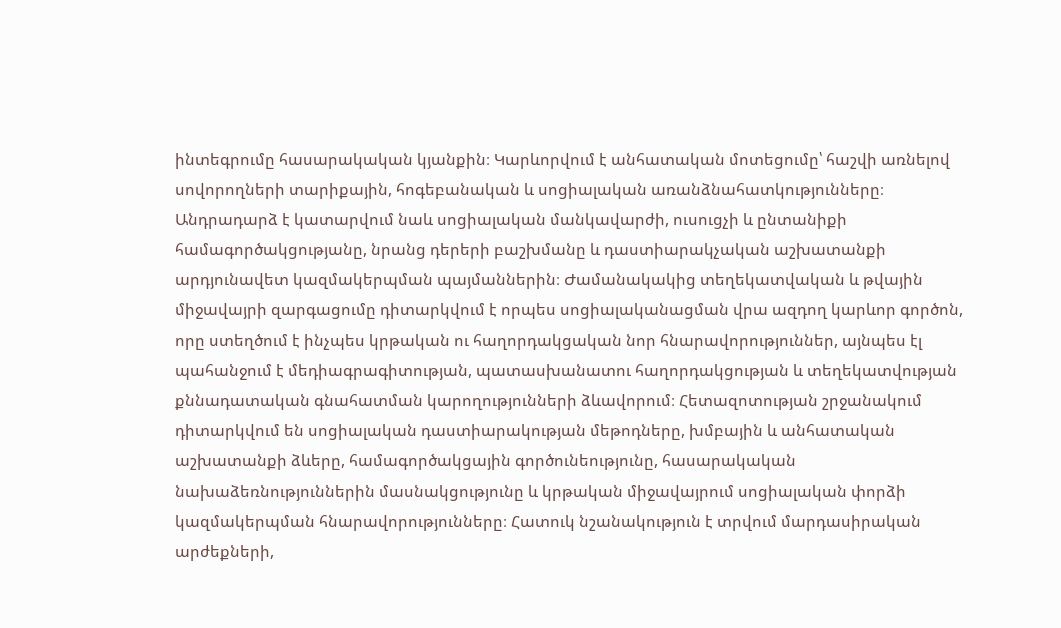ինտեգրումը հասարակական կյանքին։ Կարևորվում է անհատական մոտեցումը՝ հաշվի առնելով սովորողների տարիքային, հոգեբանական և սոցիալական առանձնահատկությունները։ Անդրադարձ է կատարվում նաև սոցիալական մանկավարժի, ուսուցչի և ընտանիքի համագործակցությանը, նրանց դերերի բաշխմանը և դաստիարակչական աշխատանքի արդյունավետ կազմակերպման պայմաններին։ Ժամանակակից տեղեկատվական և թվային միջավայրի զարգացումը դիտարկվում է որպես սոցիալականացման վրա ազդող կարևոր գործոն, որը ստեղծում է ինչպես կրթական ու հաղորդակցական նոր հնարավորություններ, այնպես էլ պահանջում է մեդիագրագիտության, պատասխանատու հաղորդակցության և տեղեկատվության քննադատական գնահատման կարողությունների ձևավորում։ Հետազոտության շրջանակում դիտարկվում են սոցիալական դաստիարակության մեթոդները, խմբային և անհատական աշխատանքի ձևերը, համագործակցային գործունեությունը, հասարակական նախաձեռնություններին մասնակցությունը և կրթական միջավայրում սոցիալական փորձի կազմակերպման հնարավորությունները։ Հատուկ նշանակություն է տրվում մարդասիրական արժեքների,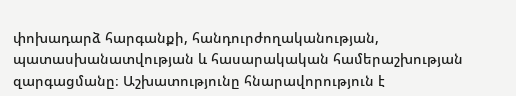փոխադարձ հարգանքի, հանդուրժողականության, պատասխանատվության և հասարակական համերաշխության զարգացմանը։ Աշխատությունը հնարավորություն է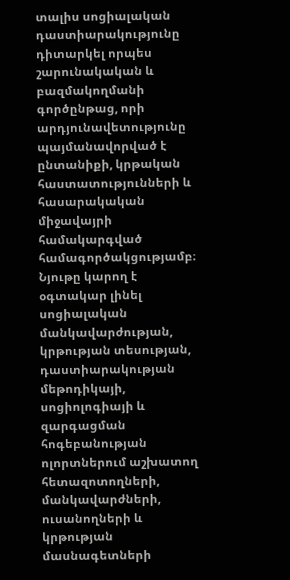տալիս սոցիալական դաստիարակությունը դիտարկել որպես շարունակական և բազմակողմանի գործընթաց, որի արդյունավետությունը պայմանավորված է ընտանիքի, կրթական հաստատությունների և հասարակական միջավայրի համակարգված համագործակցությամբ։ Նյութը կարող է օգտակար լինել սոցիալական մանկավարժության, կրթության տեսության, դաստիարակության մեթոդիկայի, սոցիոլոգիայի և զարգացման հոգեբանության ոլորտներում աշխատող հետազոտողների, մանկավարժների, ուսանողների և կրթության մասնագետների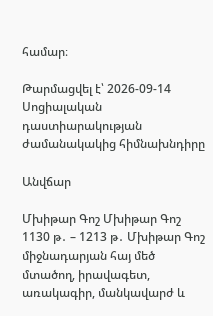համար։

Թարմացվել է՝ 2026-09-14
Սոցիալական դաստիարակության ժամանակակից հիմնախնդիրը

Անվճար

Մխիթար Գոշ Մխիթար Գոշ 1130 թ․ – 1213 թ․ Մխիթար Գոշ միջնադարյան հայ մեծ մտածող, իրավագետ, առակագիր, մանկավարժ և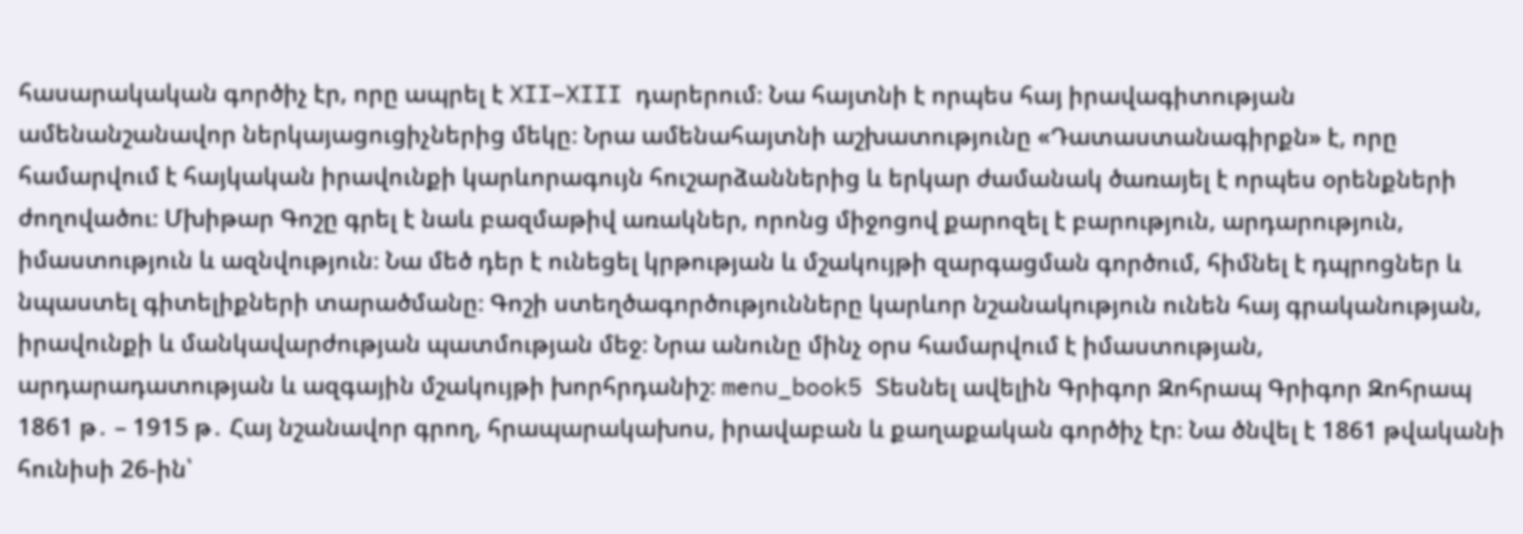հասարակական գործիչ էր, որը ապրել է XII–XIII դարերում։ Նա հայտնի է որպես հայ իրավագիտության ամենանշանավոր ներկայացուցիչներից մեկը։ Նրա ամենահայտնի աշխատությունը «Դատաստանագիրքն» է, որը համարվում է հայկական իրավունքի կարևորագույն հուշարձաններից և երկար ժամանակ ծառայել է որպես օրենքների ժողովածու։ Մխիթար Գոշը գրել է նաև բազմաթիվ առակներ, որոնց միջոցով քարոզել է բարություն, արդարություն, իմաստություն և ազնվություն։ Նա մեծ դեր է ունեցել կրթության և մշակույթի զարգացման գործում, հիմնել է դպրոցներ և նպաստել գիտելիքների տարածմանը։ Գոշի ստեղծագործությունները կարևոր նշանակություն ունեն հայ գրականության, իրավունքի և մանկավարժության պատմության մեջ։ Նրա անունը մինչ օրս համարվում է իմաստության, արդարադատության և ազգային մշակույթի խորհրդանիշ։ menu_book5 Տեսնել ավելին Գրիգոր Զոհրապ Գրիգոր Զոհրապ 1861 թ․ – 1915 թ․ Հայ նշանավոր գրող, հրապարակախոս, իրավաբան և քաղաքական գործիչ էր։ Նա ծնվել է 1861 թվականի հունիսի 26-ին՝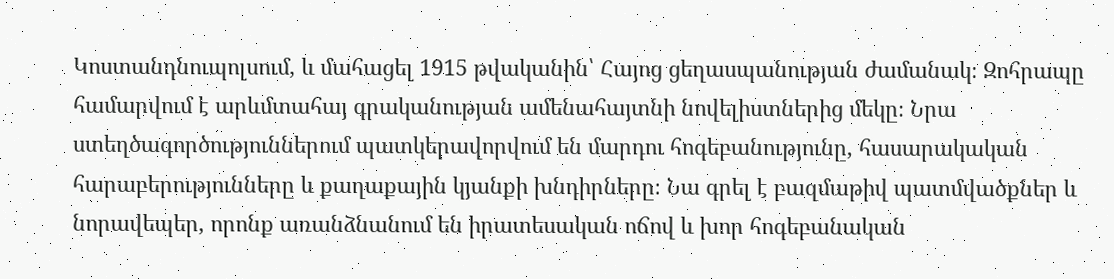Կոստանդնուպոլսում, և մահացել 1915 թվականին՝ Հայոց ցեղասպանության ժամանակ։ Զոհրապը համարվում է արևմտահայ գրականության ամենահայտնի նովելիստներից մեկը։ Նրա ստեղծագործություններում պատկերավորվում են մարդու հոգեբանությունը, հասարակական հարաբերությունները և քաղաքային կյանքի խնդիրները։ Նա գրել է բազմաթիվ պատմվածքներ և նորավեպեր, որոնք առանձնանում են իրատեսական ոճով և խոր հոգեբանական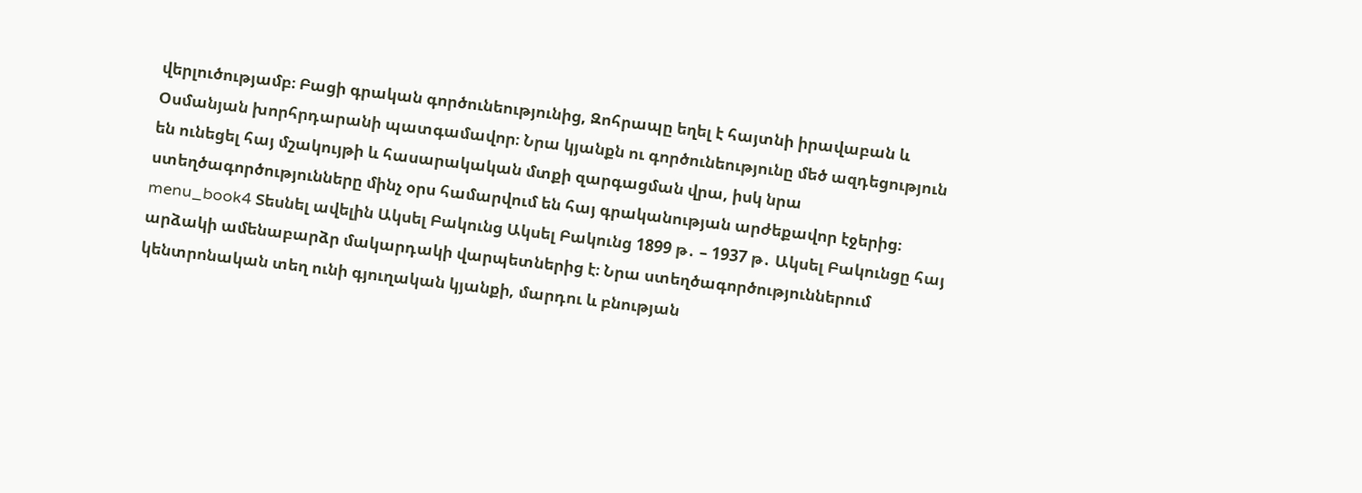վերլուծությամբ։ Բացի գրական գործունեությունից, Զոհրապը եղել է հայտնի իրավաբան և Օսմանյան խորհրդարանի պատգամավոր։ Նրա կյանքն ու գործունեությունը մեծ ազդեցություն են ունեցել հայ մշակույթի և հասարակական մտքի զարգացման վրա, իսկ նրա ստեղծագործությունները մինչ օրս համարվում են հայ գրականության արժեքավոր էջերից։ menu_book4 Տեսնել ավելին Ակսել Բակունց Ակսել Բակունց 1899 թ․ – 1937 թ․ Ակսել Բակունցը հայ արձակի ամենաբարձր մակարդակի վարպետներից է։ Նրա ստեղծագործություններում կենտրոնական տեղ ունի գյուղական կյանքի, մարդու և բնության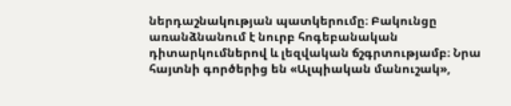ներդաշնակության պատկերումը։ Բակունցը առանձնանում է նուրբ հոգեբանական դիտարկումներով և լեզվական ճշգրտությամբ։ Նրա հայտնի գործերից են «Ալպիական մանուշակ»,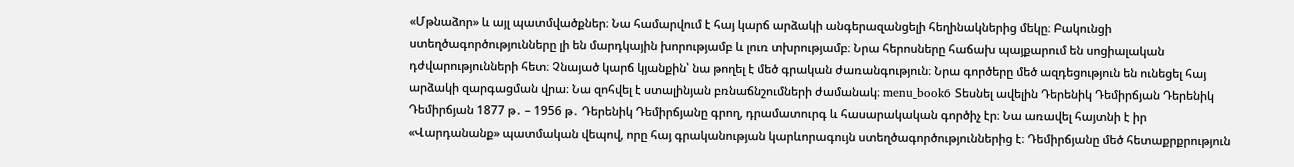«Մթնաձոր» և այլ պատմվածքներ։ Նա համարվում է հայ կարճ արձակի անգերազանցելի հեղինակներից մեկը։ Բակունցի ստեղծագործությունները լի են մարդկային խորությամբ և լուռ տխրությամբ։ Նրա հերոսները հաճախ պայքարում են սոցիալական դժվարությունների հետ։ Չնայած կարճ կյանքին՝ նա թողել է մեծ գրական ժառանգություն։ Նրա գործերը մեծ ազդեցություն են ունեցել հայ արձակի զարգացման վրա։ Նա զոհվել է ստալինյան բռնաճնշումների ժամանակ։ menu_book6 Տեսնել ավելին Դերենիկ Դեմիրճյան Դերենիկ Դեմիրճյան 1877 թ․ – 1956 թ․ Դերենիկ Դեմիրճյանը գրող, դրամատուրգ և հասարակական գործիչ էր։ Նա առավել հայտնի է իր «Վարդանանք» պատմական վեպով, որը հայ գրականության կարևորագույն ստեղծագործություններից է։ Դեմիրճյանը մեծ հետաքրքրություն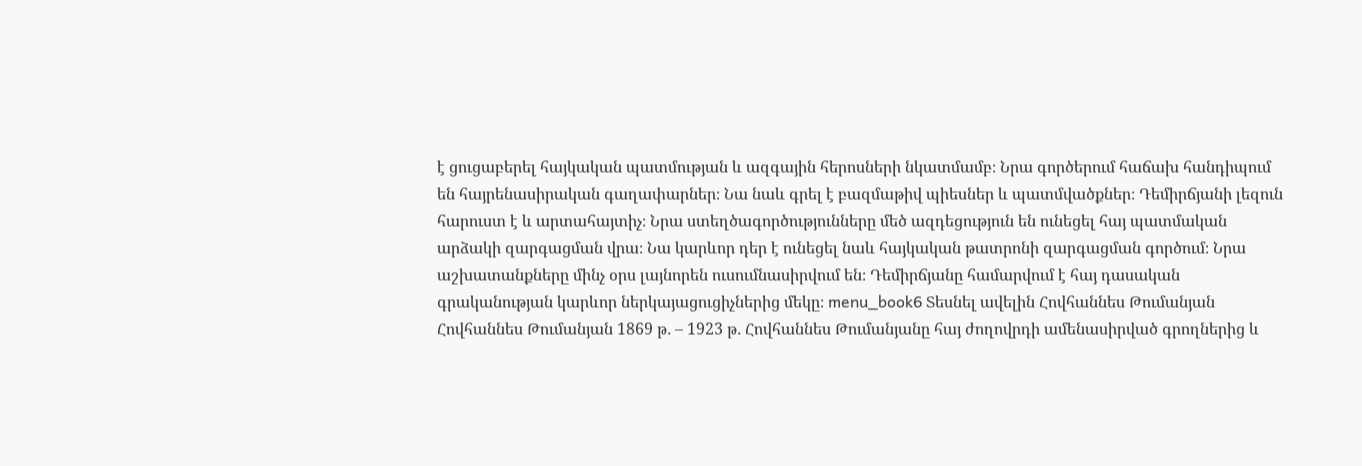է ցուցաբերել հայկական պատմության և ազգային հերոսների նկատմամբ։ Նրա գործերում հաճախ հանդիպում են հայրենասիրական գաղափարներ։ Նա նաև գրել է բազմաթիվ պիեսներ և պատմվածքներ։ Դեմիրճյանի լեզուն հարուստ է և արտահայտիչ։ Նրա ստեղծագործությունները մեծ ազդեցություն են ունեցել հայ պատմական արձակի զարգացման վրա։ Նա կարևոր դեր է ունեցել նաև հայկական թատրոնի զարգացման գործում։ Նրա աշխատանքները մինչ օրս լայնորեն ուսումնասիրվում են։ Դեմիրճյանը համարվում է հայ դասական գրականության կարևոր ներկայացուցիչներից մեկը։ menu_book6 Տեսնել ավելին Հովհաննես Թումանյան Հովհաննես Թումանյան 1869 թ․ – 1923 թ․ Հովհաննես Թումանյանը հայ ժողովրդի ամենասիրված գրողներից և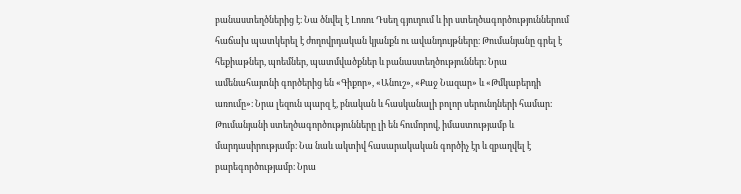բանաստեղծներից է։ Նա ծնվել է Լոռու Դսեղ գյուղում և իր ստեղծագործություններում հաճախ պատկերել է ժողովրդական կյանքն ու ավանդույթները։ Թումանյանը գրել է հեքիաթներ, պոեմներ, պատմվածքներ և բանաստեղծություններ։ Նրա ամենահայտնի գործերից են «Գիքոր», «Անուշ», «Քաջ Նազար» և «Թմկաբերդի առումը»։ Նրա լեզուն պարզ է, բնական և հասկանալի բոլոր սերունդների համար։ Թումանյանի ստեղծագործությունները լի են հումորով, իմաստությամբ և մարդասիրությամբ։ Նա նաև ակտիվ հասարակական գործիչ էր և զբաղվել է բարեգործությամբ։ Նրա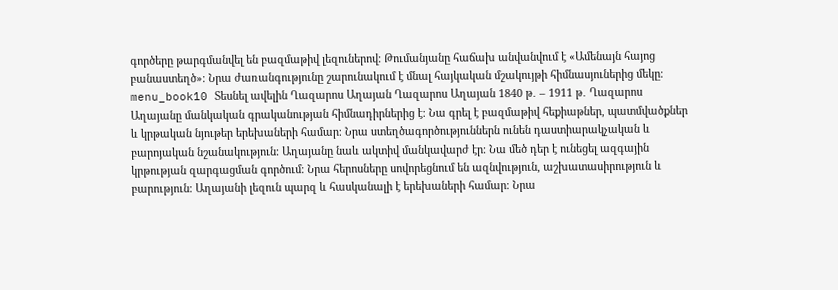գործերը թարգմանվել են բազմաթիվ լեզուներով։ Թումանյանը հաճախ անվանվում է «Ամենայն հայոց բանաստեղծ»։ Նրա ժառանգությունը շարունակում է մնալ հայկական մշակույթի հիմնասյուներից մեկը։ menu_book10 Տեսնել ավելին Ղազարոս Աղայան Ղազարոս Աղայան 1840 թ․ – 1911 թ․ Ղազարոս Աղայանը մանկական գրականության հիմնադիրներից է։ Նա գրել է բազմաթիվ հեքիաթներ, պատմվածքներ և կրթական նյութեր երեխաների համար։ Նրա ստեղծագործություններն ունեն դաստիարակչական և բարոյական նշանակություն։ Աղայանը նաև ակտիվ մանկավարժ էր։ Նա մեծ դեր է ունեցել ազգային կրթության զարգացման գործում։ Նրա հերոսները սովորեցնում են ազնվություն, աշխատասիրություն և բարություն։ Աղայանի լեզուն պարզ և հասկանալի է երեխաների համար։ Նրա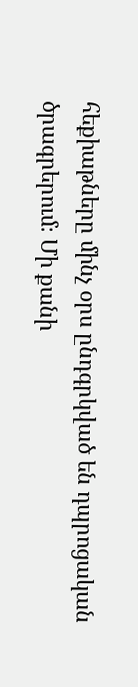հեքիաթները մինչ օրս ընդգրկված են դպրոցական ծրագրերում։ Մի քանի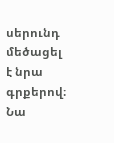սերունդ մեծացել է նրա գրքերով։ Նա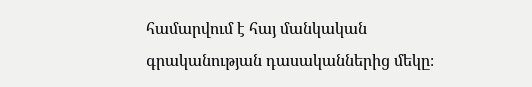համարվում է հայ մանկական գրականության դասականներից մեկը։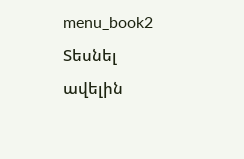menu_book2 Տեսնել ավելին